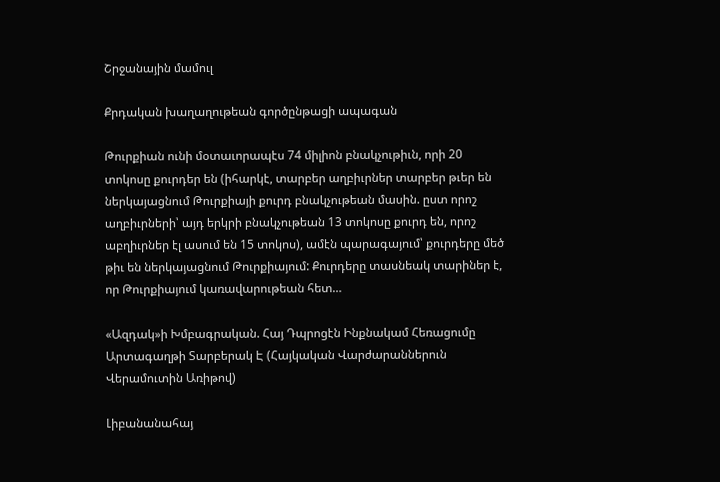Շրջանային մամուլ

Քրդական խաղաղութեան գործընթացի ապագան

Թուրքիան ունի մօտաւորապէս 74 միլիոն բնակչութիւն, որի 20 տոկոսը քուրդեր են (իհարկէ, տարբեր աղբիւրներ տարբեր թւեր են ներկայացնում Թուրքիայի քուրդ բնակչութեան մասին. ըստ որոշ աղբիւրների՝ այդ երկրի բնակչութեան 13 տոկոսը քուրդ են, որոշ աբղիւրներ էլ ասում են 15 տոկոս), ամէն պարագայում՝ քուրդերը մեծ թիւ են ներկայացնում Թուրքիայում: Քուրդերը տասնեակ տարիներ է, որ Թուրքիայում կառավարութեան հետ…

«Ազդակ»ի Խմբագրական. Հայ Դպրոցէն Ինքնակամ Հեռացումը Արտագաղթի Տարբերակ Է (Հայկական Վարժարաններուն Վերամուտին Առիթով)

Լիբանանահայ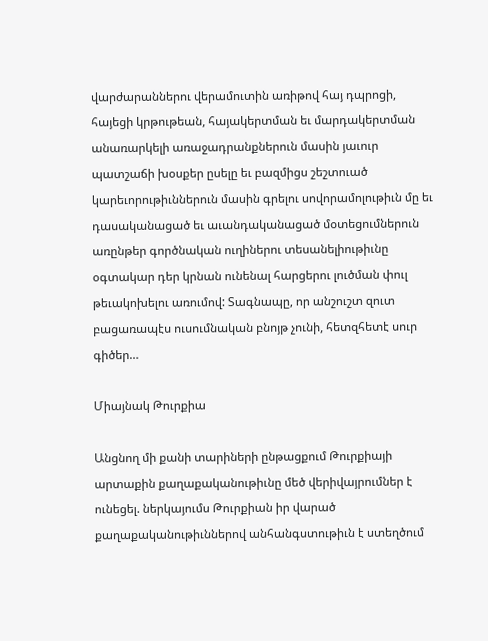վարժարաններու վերամուտին առիթով հայ դպրոցի, հայեցի կրթութեան, հայակերտման եւ մարդակերտման անառարկելի առաջադրանքներուն մասին յաւուր պատշաճի խօսքեր ըսելը եւ բազմիցս շեշտուած կարեւորութիւններուն մասին գրելու սովորամոլութիւն մը եւ դասականացած եւ աւանդականացած մօտեցումներուն առընթեր գործնական ուղիներու տեսանելիութիւնը օգտակար դեր կրնան ունենալ հարցերու լուծման փուլ թեւակոխելու առումով: Տագնապը, որ անշուշտ զուտ բացառապէս ուսումնական բնոյթ չունի, հետզհետէ սուր գիծեր…

Միայնակ Թուրքիա

Անցնող մի քանի տարիների ընթացքում Թուրքիայի արտաքին քաղաքականութիւնը մեծ վերիվայրումներ է ունեցել. ներկայումս Թուրքիան իր վարած քաղաքականութիւններով անհանգստութիւն է ստեղծում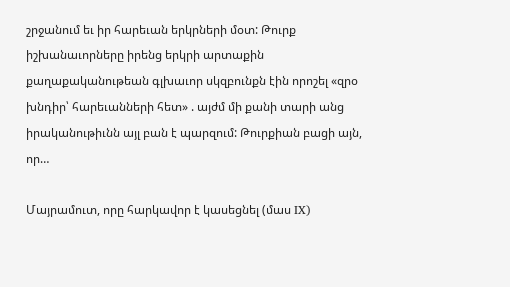շրջանում եւ իր հարեւան երկրների մօտ: Թուրք իշխանաւորները իրենց երկրի արտաքին քաղաքականութեան գլխաւոր սկզբունքն էին որոշել «զրօ խնդիր՝ հարեւանների հետ» . այժմ մի քանի տարի անց իրականութիւնն այլ բան է պարզում: Թուրքիան բացի այն, որ…

Մայրամուտ, որը հարկավոր է կասեցնել (մաս IX)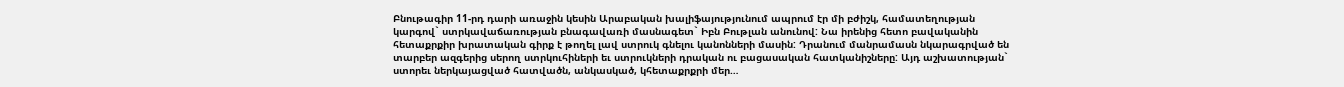Բնութագիր 11-րդ դարի առաջին կեսին Արաբական խալիֆայությունում ապրում էր մի բժիշկ, համատեղության կարգով` ստրկավաճառության բնագավառի մասնագետ` Իբն Բութլան անունով: Նա իրենից հետո բավականին հետաքրքիր խրատական գիրք է թողել լավ ստրուկ գնելու կանոնների մասին: Դրանում մանրամասն նկարագրված են տարբեր ազգերից սերող ստրկուհիների եւ ստրուկների դրական ու բացասական հատկանիշները: Այդ աշխատության` ստորեւ ներկայացված հատվածն, անկասկած, կհետաքրքրի մեր…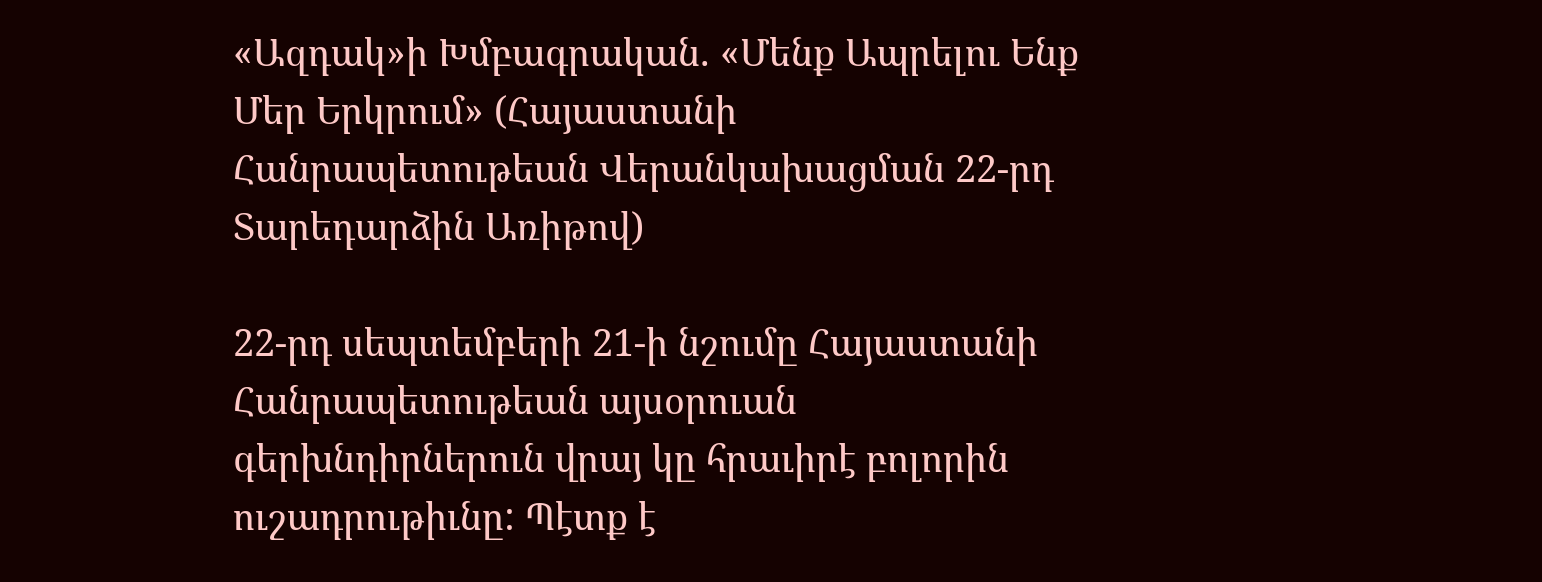«Ազդակ»ի Խմբագրական. «Մենք Ապրելու Ենք Մեր Երկրում» (Հայաստանի Հանրապետութեան Վերանկախացման 22-րդ Տարեդարձին Առիթով)

22-րդ սեպտեմբերի 21-ի նշումը Հայաստանի Հանրապետութեան այսօրուան գերխնդիրներուն վրայ կը հրաւիրէ բոլորին ուշադրութիւնը: Պէտք է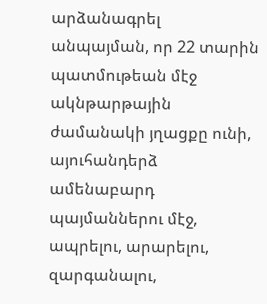արձանագրել անպայման, որ 22 տարին պատմութեան մէջ ակնթարթային ժամանակի յղացքը ունի, այուհանդերձ ամենաբարդ պայմաններու մէջ, ապրելու, արարելու, զարգանալու,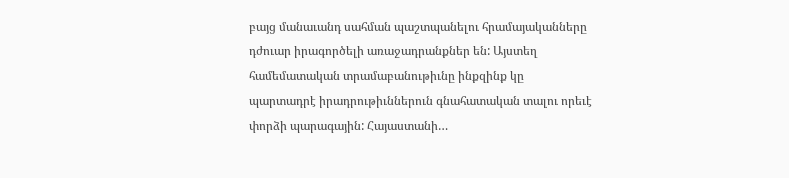բայց մանաւանդ սահման պաշտպանելու հրամայականները դժուար իրագործելի առաջադրանքներ են: Այստեղ համեմատական տրամաբանութիւնը ինքզինք կը պարտադրէ իրադրութիւններուն գնահատական տալու որեւէ փորձի պարագային: Հայաստանի…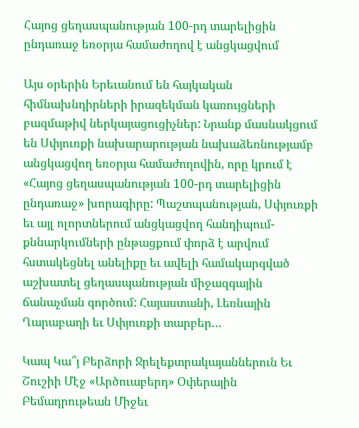Հայոց ցեղասպանության 100-րդ տարելիցին ընդառաջ եռօրյա համաժողով է անցկացվում

Այս օրերին Երեւանում են հայկական հիմնախնդիրների իրազեկման կառույցների բազմաթիվ ներկայացուցիչներ: Նրանք մասնակցում են Սփյուռքի նախարարության նախաձեռնությամբ անցկացվող եռօրյա համաժողովին, որը կրում է «Հայոց ցեղասպանության 100-րդ տարելիցին ընդառաջ» խորագիրը: Պաշտպանության, Սփյուռքի եւ այլ ոլորտներում անցկացվող հանդիպում-քննարկումների ընթացքում փորձ է արվում հստակեցնել անելիքը եւ ավելի համակարգված աշխատել ցեղասպանության միջազգային ճանաչման գործում: Հայաստանի, Լեռնային Ղարաբաղի եւ Սփյուռքի տարբեր…

Կապ Կա՞յ Բերձորի Ջրելեքտրակայաններուն Եւ Շուշիի Մէջ «Արծուաբերդ» Օփերային Բեմադրութեան Միջեւ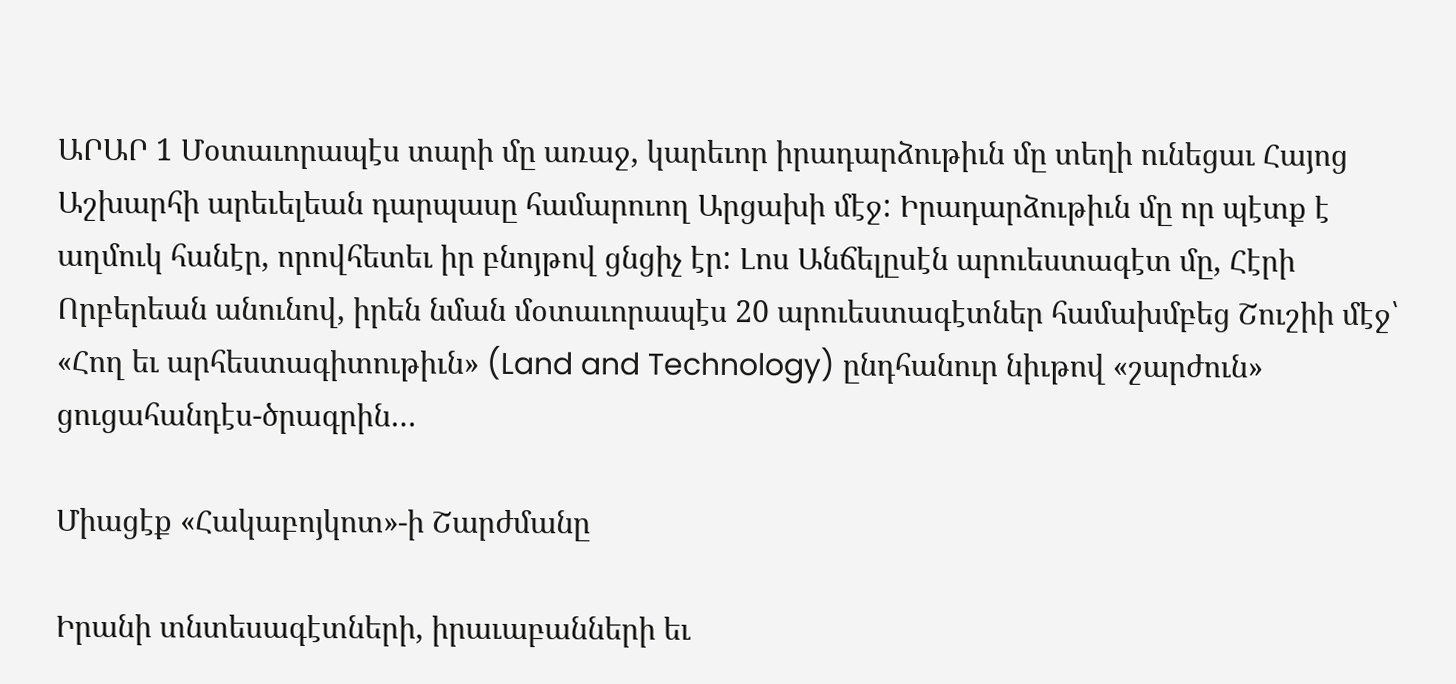ԱՐԱՐ 1 Մօտաւորապէս տարի մը առաջ, կարեւոր իրադարձութիւն մը տեղի ունեցաւ Հայոց Աշխարհի արեւելեան դարպասը համարուող Արցախի մէջ: Իրադարձութիւն մը որ պէտք է աղմուկ հանէր, որովհետեւ իր բնոյթով ցնցիչ էր: Լոս Անճելըսէն արուեստագէտ մը, Հէրի Որբերեան անունով, իրեն նման մօտաւորապէս 20 արուեստագէտներ համախմբեց Շուշիի մէջ՝ «Հող եւ արհեստագիտութիւն» (Land and Technology) ընդհանուր նիւթով «շարժուն» ցուցահանդէս-ծրագրին…

Միացէք «Հակաբոյկոտ»-ի Շարժմանը

Իրանի տնտեսագէտների, իրաւաբանների եւ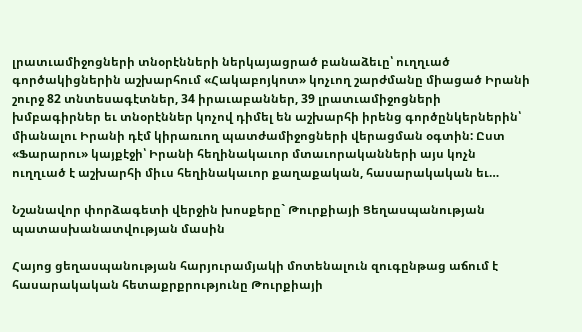լրատւամիջոցների տնօրէնների ներկայացրած բանաձեւը՝ ուղղւած գործակիցներին աշխարհում «Հակաբոյկոտ» կոչւող շարժմանը միացած Իրանի շուրջ 82 տնտեսագէտներ, 34 իրաւաբաններ, 39 լրատւամիջոցների խմբագիրներ եւ տնօրէններ կոչով դիմել են աշխարհի իրենց գործընկերներին՝ միանալու Իրանի դէմ կիրառւող պատժամիջոցների վերացման օգտին: Ըստ «Ֆարարու» կայքէջի՝ Իրանի հեղինակաւոր մտաւորականների այս կոչն ուղղւած է աշխարհի միւս հեղինակաւոր քաղաքական, հասարակական եւ…

Նշանավոր փորձագետի վերջին խոսքերը` Թուրքիայի Ցեղասպանության պատասխանատվության մասին

Հայոց ցեղասպանության հարյուրամյակի մոտենալուն զուգընթաց աճում է հասարակական հետաքրքրությունը Թուրքիայի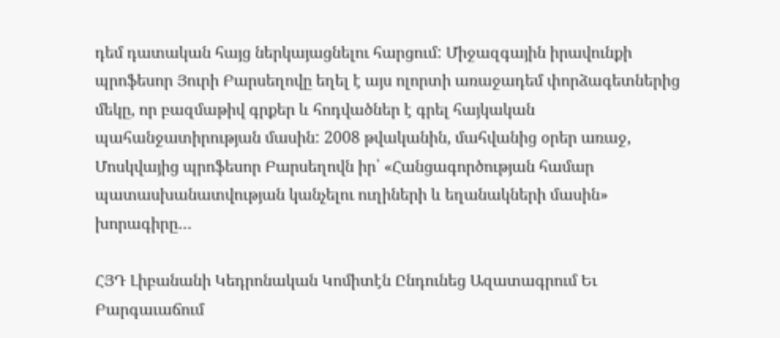դեմ դատական հայց ներկայացնելու հարցում: Միջազգային իրավունքի պրոֆեսոր Յուրի Բարսեղովը եղել է այս ոլորտի առաջադեմ փորձագետներից մեկը, որ բազմաթիվ գրքեր և հոդվածներ է գրել հայկական պահանջատիրության մասին: 2008 թվականին, մահվանից օրեր առաջ, Մոսկվայից պրոֆեսոր Բարսեղովն իր՝ «Հանցագործության համար պատասխանատվության կանչելու ուղիների և եղանակների մասին» խորագիրը…

ՀՅԴ Լիբանանի Կեդրոնական Կոմիտէն Ընդունեց Ազատագրում Եւ Բարգաւաճում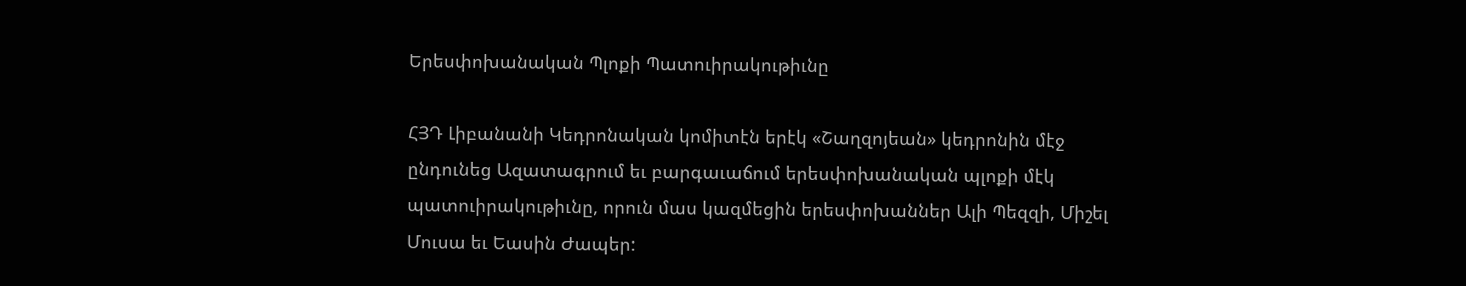Երեսփոխանական Պլոքի Պատուիրակութիւնը

ՀՅԴ Լիբանանի Կեդրոնական կոմիտէն երէկ «Շաղզոյեան» կեդրոնին մէջ ընդունեց Ազատագրում եւ բարգաւաճում երեսփոխանական պլոքի մէկ պատուիրակութիւնը, որուն մաս կազմեցին երեսփոխաններ Ալի Պեզզի, Միշել Մուսա եւ Եասին Ժապեր: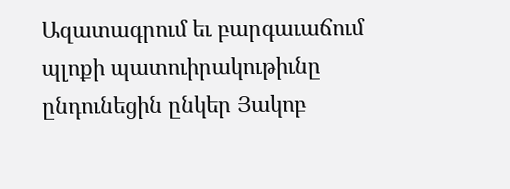Ազատագրում եւ բարգաւաճում պլոքի պատուիրակութիւնը ընդունեցին ընկեր Յակոբ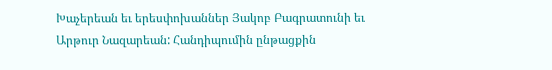Խաչերեան եւ երեսփոխաններ Յակոբ Բագրատունի եւ Արթուր Նազարեան: Հանդիպումին ընթացքին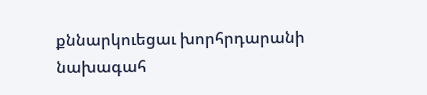քննարկուեցաւ խորհրդարանի նախագահ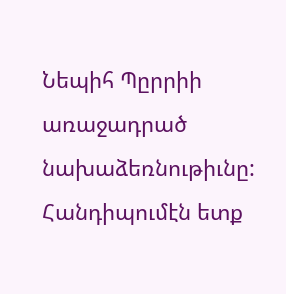Նեպիհ Պըրրիի առաջադրած նախաձեռնութիւնը: Հանդիպումէն ետք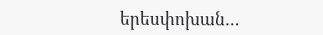երեսփոխան…